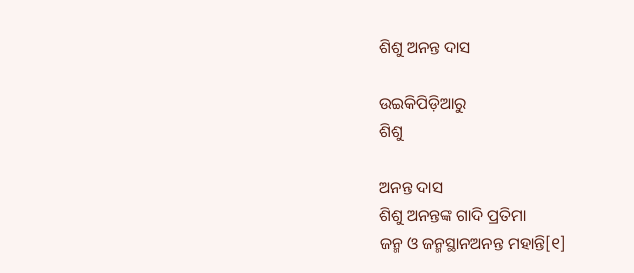ଶିଶୁ ଅନନ୍ତ ଦାସ

ଉଇକିପିଡ଼ିଆ‌ରୁ
ଶିଶୁ

ଅନନ୍ତ ଦାସ
ଶିଶୁ ଅନନ୍ତଙ୍କ ଗାଦି ପ୍ରତିମା
ଜନ୍ମ ଓ ଜନ୍ମସ୍ଥାନଅନନ୍ତ ମହାନ୍ତି[୧]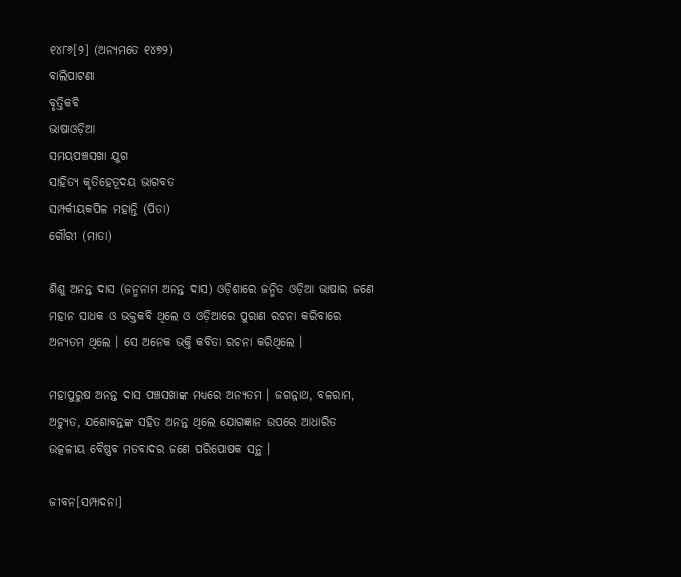୧୪୮୬[୨] (ଅନ୍ୟମତେ ୧୪୭୨)
ବାଲିପାଟଣା
ବୃତ୍ତିକବି
ଭାଷାଓଡ଼ିଆ
ସମୟପଞ୍ଚସଖା ଯୁଗ
ସାହିତ୍ୟ କୃତିହେତୂଦୟ ଭାଗବତ
ସମ୍ପର୍କୀୟକପିଳ ମହାନ୍ତି (ପିତା)
ଗୌରୀ (ମାତା)

ଶିଶୁ ଅନନ୍ତ ଦାସ (ଜନ୍ମନାମ ଅନନ୍ତ ଦାସ) ଓଡ଼ିଶାରେ ଜନ୍ମିତ ଓଡ଼ିଆ ଭାଷାର ଜଣେ ମହାନ ସାଧକ ଓ ଭକ୍ତକବି ଥିଲେ ଓ ଓଡ଼ିଆରେ ପୁରାଣ ରଚନା କରିବାରେ ଅନ୍ୟତମ ଥିଲେ । ସେ ଅନେକ ଭକ୍ତି କବିତା ରଚନା କରିଥିଲେ ।

ମହାପୁରୁଷ ଅନନ୍ତ ଦାସ ପଞ୍ଚସଖାଙ୍କ ମଧ୍ୟରେ ଅନ୍ୟତମ । ଜଗନ୍ନାଥ, ବଳରାମ, ଅଚ୍ୟୁତ, ଯଶୋବନ୍ତଙ୍କ ସହିତ ଅନନ୍ତ ଥିଲେ ଯୋଗଜ୍ଞାନ ଉପରେ ଆଧାରିତ ଉତ୍କଳୀୟ ବୈଷ୍ଣବ ମତବାଦର ଜଣେ ପରିପୋଷକ ସନ୍ଥ ।

ଜୀବନ[ସମ୍ପାଦନା]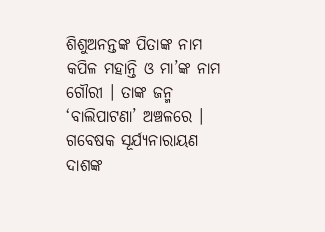ଶିଶୁଅନନ୍ତଙ୍କ ପିତାଙ୍କ ନାମ କପିଳ ମହାନ୍ତି ଓ ମା’ଙ୍କ ନାମ ଗୌରୀ । ତାଙ୍କ ଜନ୍ମ ‘ବାଲିପାଟଣା’ ଅଞ୍ଚଳରେ । ଗବେଷକ ସୂର୍ଯ୍ୟନାରାୟଣ ଦାଶଙ୍କ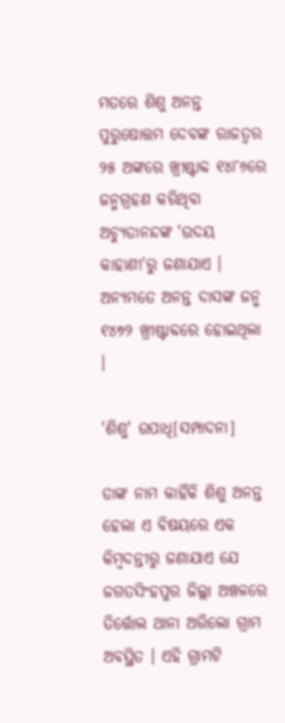ମତରେ ଶିଶୁ ଅନନ୍ତ ପୁରୁଷୋତ୍ତମ ଦେବଙ୍କ ରାଜତ୍ୱର ୨୫ ଅଙ୍କରେ ଖ୍ରୀଷ୍ଟାବ୍ଦ ୧୪୮୬ରେ ଜନ୍ମଗ୍ରହଣ କରିଥିବା ଅଚ୍ୟୁତାନନ୍ଦଙ୍କ 'ଉଦୟ କାହାଣୀ'ରୁ ଜଣାଯାଏ । ଅନ୍ୟମତେ ଅନନ୍ତ ଦାସଙ୍କ ଜନ୍ମ ୧୪୭୨ ଖ୍ରୀଷ୍ଟାବ୍ଦରେ ହୋଇଥିଲା ।

'ଶିଶୁ' ଉପାଧି[ସମ୍ପାଦନା]

ତାଙ୍କ ନାମ କାହିଁକି ଶିଶୁ ଅନନ୍ତ ହେଲା ଏ ବିଷୟରେ ଏକ କିମ୍ବଦନ୍ତୀରୁ ଜଣାଯାଏ ଯେ ଜଗତସିଂହପୁର ଜିଲ୍ଲା ଅଞ୍ଚଳରେ ତିର୍ତ୍ତୋଲ ଥାନା ଅରିଲୋ ଗ୍ରାମ ଅବସ୍ଥିତ । ଏହି ଗ୍ରାମଟି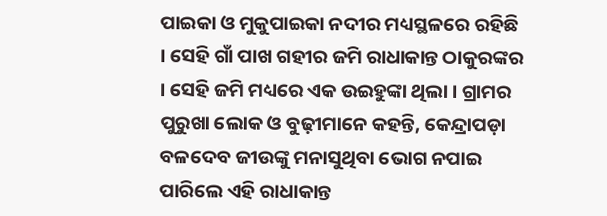ପାଇକା ଓ ମୁକୁପାଇକା ନଦୀର ମଧ୍ୟସ୍ଥଳରେ ରହିଛି । ସେହି ଗାଁ ପାଖ ଗହୀର ଜମି ରାଧାକାନ୍ତ ଠାକୁରଙ୍କର । ସେହି ଜମି ମଧ୍ୟରେ ଏକ ଉଇହୁଙ୍କା ଥିଲା । ଗ୍ରାମର ପୁରୁଖା ଲୋକ ଓ ବୁଢ଼ୀମାନେ କହନ୍ତି, କେନ୍ଦ୍ରାପଡ଼ା ବଳଦେବ ଜୀଉଙ୍କୁ ମନାସୁଥିବା ଭୋଗ ନପାଇ ପାରିଲେ ଏହି ରାଧାକାନ୍ତ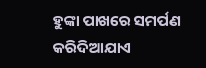ହୁଙ୍କା ପାଖରେ ସମର୍ପଣ କରିଦିଆଯାଏ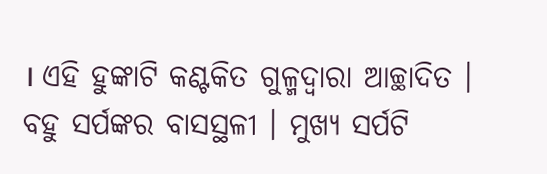। ଏହି ହୁଙ୍କାଟି କଣ୍ଟକିତ ଗୁଳ୍ମଦ୍ୱାରା ଆଚ୍ଛାଦିତ । ବହୁ ସର୍ପଙ୍କର ବାସସ୍ଥଳୀ । ମୁଖ୍ୟ ସର୍ପଟି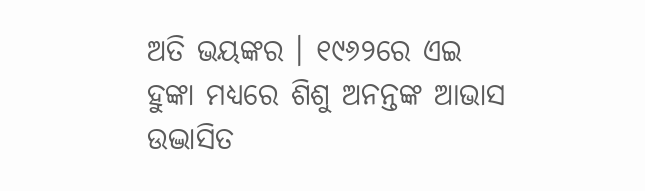ଅତି ଭୟଙ୍କର । ୧୯୬୨ରେ ଏଇ ହୁଙ୍କା ମଧ୍ୟରେ ଶିଶୁ ଅନନ୍ତଙ୍କ ଆଭାସ ଉଦ୍ଭାସିତ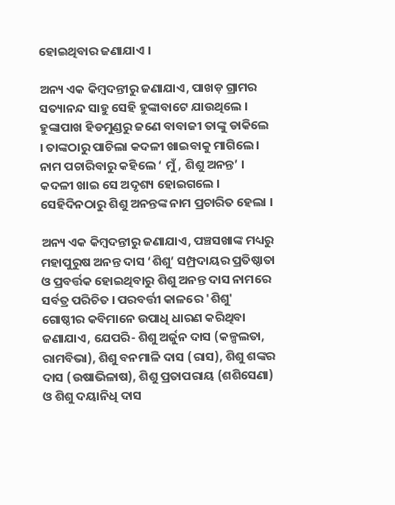ହୋଇଥିବାର ଜଣାଯାଏ ।

ଅନ୍ୟ ଏକ କିମ୍ବଦନ୍ତୀରୁ ଜଣାଯାଏ, ପାଖଡ଼ ଗ୍ରାମର ସତ୍ୟାନନ୍ଦ ସାହୁ ସେହି ହୁଙ୍କାବାଟେ ଯାଉଥିଲେ । ହୁଙ୍କାପାଖ ହିଡମୁଣ୍ଡରୁ ଜଣେ ବାବାଜୀ ତାଙ୍କୁ ଡାକିଲେ । ତାଙ୍କଠାରୁ ପାଚିଲା କଦଳୀ ଖାଇବାକୁ ମାଗିଲେ । ନାମ ପଚାରିବାରୁ କହିଲେ ‘ ମୁଁ, ଶିଶୁ ଅନନ୍ତ’ । କଦଳୀ ଖାଇ ସେ ଅଦୃଶ୍ୟ ହୋଇଗଲେ । ସେହିଦିନଠାରୁ ଶିଶୁ ଅନନ୍ତଙ୍କ ନାମ ପ୍ରଚାରିତ ହେଲା ।

ଅନ୍ୟ ଏକ କିମ୍ବଦନ୍ତୀରୁ ଜଣାଯାଏ, ପଞ୍ଚସଖାଙ୍କ ମଧ୍ୟରୁ ମହାପୁରୁଷ ଅନନ୍ତ ଦାସ ‘ଶିଶୁ’ ସମ୍ପ୍ରଦାୟର ପ୍ରତିଷ୍ଠାତା ଓ ପ୍ରବର୍ତ୍ତକ ହୋଇଥିବାରୁ ଶିଶୁ ଅନନ୍ତ ଦାସ ନାମରେ ସର୍ବତ୍ର ପରିଚିତ । ପରବର୍ତ୍ତୀ କାଳରେ 'ଶିଶୁ' ଗୋଷ୍ଠୀର କବିମାନେ ଉପାଧି ଧାରଣ କରିଥିବା ଜଣାଯାଏ, ଯେପରି- ଶିଶୁ ଅର୍ଜୁନ ଦାସ (କଳ୍ପଲତା, ରାମବିଭା), ଶିଶୁ ବନମାଳି ଦାସ (ରାସ), ଶିଶୁ ଶଙ୍କର ଦାସ (ଉଷାଭିଳାଷ), ଶିଶୁ ପ୍ରତାପରାୟ (ଶଶିସେଣା) ଓ ଶିଶୁ ଦୟାନିଧି ଦାସ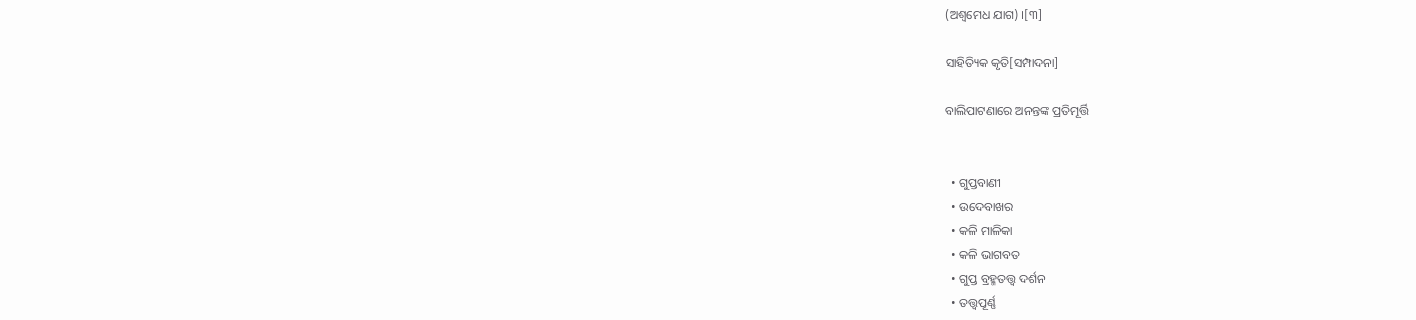(ଅଶ୍ୱମେଧ ଯାଗ) ।[୩]

ସାହିତ୍ୟିକ କୃତି[ସମ୍ପାଦନା]

ବାଲିପାଟଣାରେ ଅନନ୍ତଙ୍କ ପ୍ରତିମୂର୍ତ୍ତି


  • ଗୁପ୍ତବାଣୀ
  • ଉଦେବାଖର
  • କଳି ମାଳିକା
  • କଳି ଭାଗବତ
  • ଗୁପ୍ତ ବ୍ରହ୍ମତତ୍ତ୍ୱ ଦର୍ଶନ
  • ତତ୍ତ୍ୱପୂର୍ଣ୍ଣ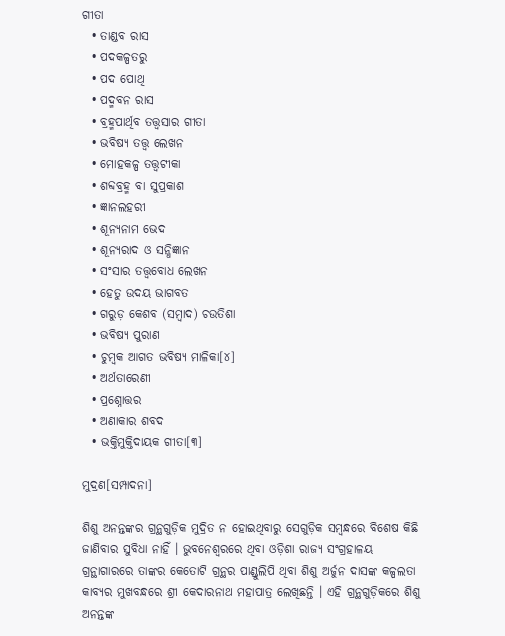ଗୀତା
  • ତାଣ୍ଡବ ରାସ
  • ପଦକଳ୍ପତରୁ
  • ପଦ ପୋଥି
  • ପଦ୍ମବନ ରାସ
  • ବ୍ରହ୍ମପାର୍ଥିବ ତତ୍ତ୍ୱସାର ଗୀତା
  • ଭବିଷ୍ୟ ତତ୍ତ୍ୱ ଲେଖନ
  • ମୋହକଳ୍ପ ତତ୍ତ୍ୱଟୀକା
  • ଶବ୍ଦବ୍ରହ୍ମ ବା ସୁପ୍ରକାଶ
  • ଜ୍ଞାନଲହରୀ
  • ଶୂନ୍ୟନାମ ଭେଦ
  • ଶୂନ୍ୟରାଦ ଓ ସନ୍ଧିଜ୍ଞାନ
  • ସଂସାର ତତ୍ତ୍ୱବୋଧ ଲେଖନ
  • ହେତୁ ଉଦୟ ଭାଗବତ
  • ଗରୁଡ଼ କେଶବ (ସମ୍ବାଦ) ଚଉତିଶା
  • ଭବିଷ୍ୟ ପୁରାଣ
  • ଚୁମ୍ବକ ଆଗତ ଭବିଷ୍ୟ ମାଳିକା[୪]
  • ଅର୍ଥତାରେଣୀ
  • ପ୍ରଶ୍ନୋତ୍ତର
  • ଅଣାକାର ଶବଦ
  • ଭକ୍ତିମୁକ୍ତିଦାୟକ ଗୀତା[୩]

ମୁଦ୍ରଣ[ସମ୍ପାଦନା]

ଶିଶୁ ଅନନ୍ତଙ୍କର ଗ୍ରନ୍ଥଗୁଡ଼ିକ ମୁଦ୍ରିତ ନ ହୋଇଥିବାରୁ ସେଗୁଡ଼ିକ ସମ୍ବନ୍ଧରେ ବିଶେଷ କିଛି ଜାଣିବାର ସୁବିଧା ନାହିଁ । ଭୁବନେଶ୍ୱରରେ ଥିବା ଓଡ଼ିଶା ରାଜ୍ୟ ସଂଗ୍ରହାଳୟ ଗ୍ରନ୍ଥାଗାରରେ ତାଙ୍କର କେତୋଟି ଗ୍ରନ୍ଥର ପାଣ୍ଡୁଲିପି ଥିବା ଶିଶୁ ଅର୍ଜୁନ ଦାସଙ୍କ କଳ୍ପଲତା କାବ୍ୟର ମୁଖବନ୍ଧରେ ଶ୍ରୀ କେଦାରନାଥ ମହାପାତ୍ର ଲେଖିଛନ୍ତି । ଏହି ଗ୍ରନ୍ଥଗୁଡ଼ିକରେ ଶିଶୁ ଅନନ୍ତଙ୍କ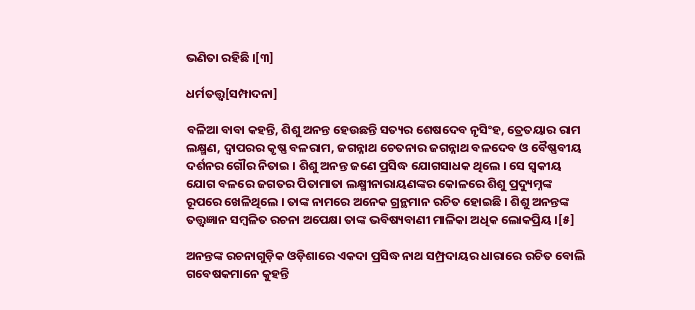ଭଣିତା ରହିଛି ।[୩]

ଧର୍ମତତ୍ତ୍ୱ[ସମ୍ପାଦନା]

ବଳିଆ ବାବା କହନ୍ତି, ଶିଶୁ ଅନନ୍ତ ହେଉଛନ୍ତି ସତ୍ୟର ଶେଷଦେବ ନୃସିଂହ, ତ୍ରେତୟାର ରାମ ଲକ୍ଷ୍ମଣ, ଦ୍ୱାପରର କୃଷ୍ଣ ବଳରାମ, ଜଗନ୍ନାଥ ଚେତନାର ଜଗନ୍ନାଥ ବଳଦେବ ଓ ବୈଷ୍ଣବୀୟ ଦର୍ଶନର ଗୌର ନିତାଇ । ଶିଶୁ ଅନନ୍ତ ଜଣେ ପ୍ରସିଦ୍ଧ ଯୋଗସାଧକ ଥିଲେ । ସେ ସ୍ୱକୀୟ ଯୋଗ ବଳରେ ଜଗତର ପିତାମାତା ଲକ୍ଷ୍ମୀନାରାୟଣଙ୍କର କୋଳରେ ଶିଶୁ ପ୍ରଦ୍ୟୁମ୍ନଙ୍କ ରୂପରେ ଖେଳିଥିଲେ । ତାଙ୍କ ନାମରେ ଅନେକ ଗ୍ରନ୍ଥମାନ ରଚିତ ହୋଇଛି । ଶିଶୁ ଅନନ୍ତଙ୍କ ତତ୍ତ୍ୱଜ୍ଞାନ ସମ୍ବଳିତ ରଚନା ଅପେକ୍ଷା ତାଙ୍କ ଭବିଷ୍ୟବାଣୀ ମାଳିକା ଅଧିକ ଲୋକପ୍ରିୟ ।[୫]

ଅନନ୍ତଙ୍କ ରଚନାଗୁଡ଼ିକ ଓଡ଼ିଶାରେ ଏକଦା ପ୍ରସିଦ୍ଧ ନାଥ ସମ୍ପ୍ରଦାୟର ଧାରାରେ ରଚିତ ବୋଲି ଗବେଷକମାନେ କୁହନ୍ତି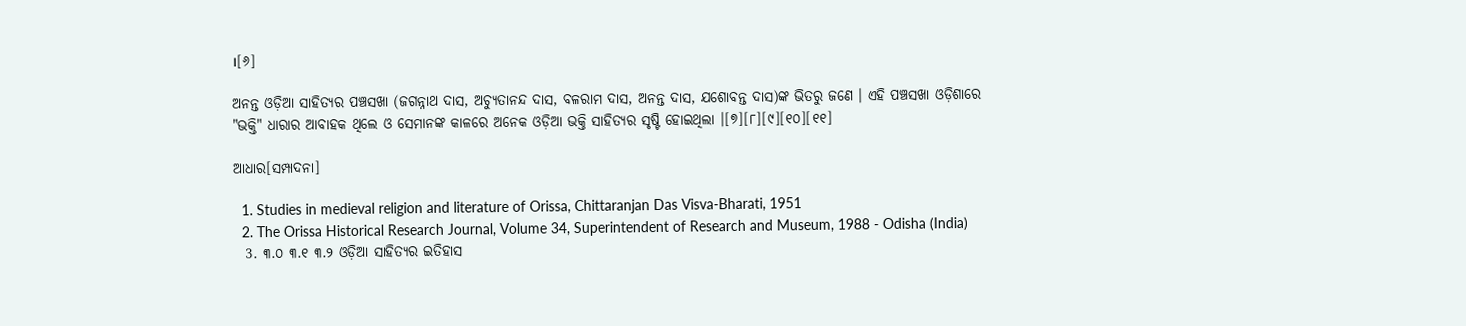।[୬]

ଅନନ୍ତ ଓଡ଼ିଆ ସାହିତ୍ୟର ପଞ୍ଚସଖା (ଜଗନ୍ନାଥ ଦାସ, ଅଚ୍ୟୁତାନନ୍ଦ ଦାସ, ବଳରାମ ଦାସ, ଅନନ୍ତ ଦାସ, ଯଶୋବନ୍ତ ଦାସ)ଙ୍କ ଭିତରୁ ଜଣେ । ଏହି ପଞ୍ଚସଖା ଓଡ଼ିଶାରେ "ଭକ୍ତି" ଧାରାର ଆବାହକ ଥିଲେ ଓ ସେମାନଙ୍କ କାଳରେ ଅନେକ ଓଡ଼ିଆ ଭକ୍ତି ସାହିତ୍ୟର ସୃଷ୍ଟି ହୋଇଥିଲା ।[୭][୮][୯][୧୦][୧୧]

ଆଧାର[ସମ୍ପାଦନା]

  1. Studies in medieval religion and literature of Orissa, Chittaranjan Das Visva-Bharati, 1951
  2. The Orissa Historical Research Journal, Volume 34, Superintendent of Research and Museum, 1988 - Odisha (India)
  3. ୩.୦ ୩.୧ ୩.୨ ଓଡ଼ିଆ ସାହିତ୍ୟର ଇତିହାସ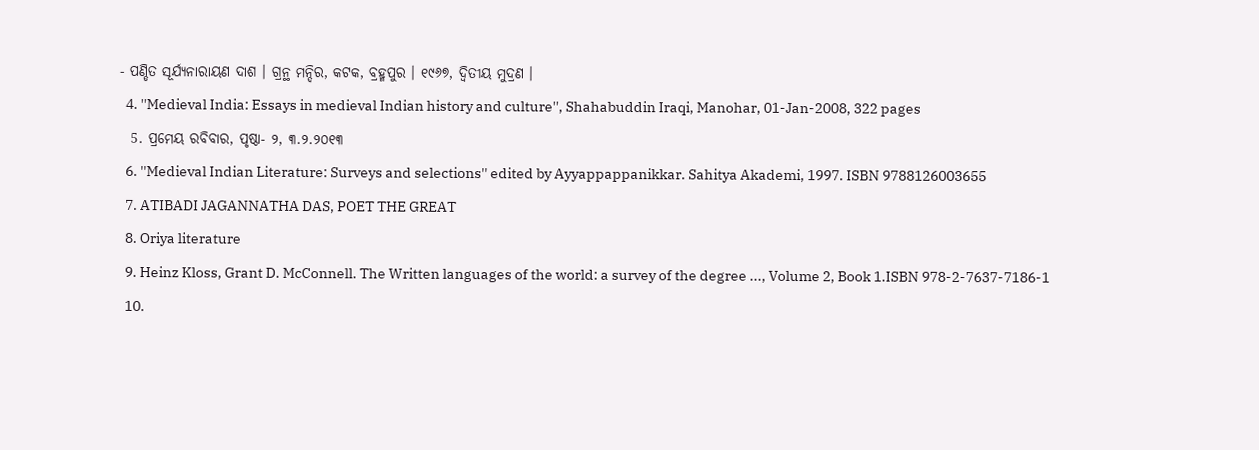- ପଣ୍ଡିତ ସୂର୍ଯ୍ୟନାରାୟଣ ଦାଶ । ଗ୍ରନ୍ଥ ମନ୍ଦିର, କଟକ, ବ୍ରହ୍ମପୁର । ୧୯୬୭, ଦ୍ୱିତୀୟ ମୁଦ୍ରଣ ।
  4. ''Medieval India: Essays in medieval Indian history and culture'', Shahabuddin Iraqi, Manohar, 01-Jan-2008, 322 pages
  5. ପ୍ରମେୟ ରବିବାର, ପୃଷ୍ଠା- ୨, ୩.୨.୨୦୧୩
  6. ''Medieval Indian Literature: Surveys and selections'' edited by Ayyappappanikkar. Sahitya Akademi, 1997. ISBN 9788126003655
  7. ATIBADI JAGANNATHA DAS, POET THE GREAT
  8. Oriya literature
  9. Heinz Kloss, Grant D. McConnell. The Written languages of the world: a survey of the degree ..., Volume 2, Book 1.ISBN 978-2-7637-7186-1
  10.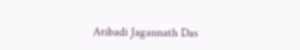Atibadi Jagannath Das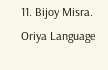11. Bijoy Misra. Oriya Language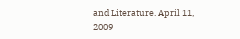and Literature. April 11, 2009